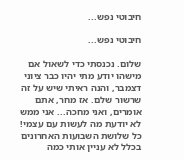חיבוטי נפש...

חיבוטי נפש...

שלום. נכנסתי כדי לשאול אם מישהו יודע מתי יהיו כבר ציוני דצמבר, והנה ראיתי שיש על זה שרשור שלם. אז מחר, אתם אומרים, ואני מחכה... אני ממש לא יודעת מה לעשות עם עצמי! כל שלושת השבועות האחרונים בכלל לא עניין אותי כמה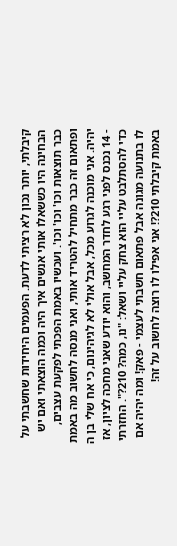קיבלתי, יותר נכון לא רציתי לדעת. הפעמים היחידות שחשבתי על הבחינה היו כששאלו אותי אנשים איך היה וכמה הוצאתי ואם יש כבר תוצאות וכו' וכו' וכו'. ועכשיו באמת הפכתי לפקעת עצבים, ופתאום זה כבר מתחיל להטריד אותי, ואני מנסה לחשוב מה באמת יהיה. אני מוכנה לגרוע מכל, אבל אולי לא לגיהינום, כי אח שלי בן ה - 14 נכנס לפני רגע לחדר המחשב, והוא יודע שאני מחכה לציון, אז כדי להסתלבט עליי הוא צחק עליי ושאל: "נו, כמה? 210?". החזרתי לו בתנועה מגונה אבל פתאום חשבתי לעצמי - פאק! ומה יהיה אם באמת קיבלתי 210?! אני אפילו לו רוצה לחשוב על זה!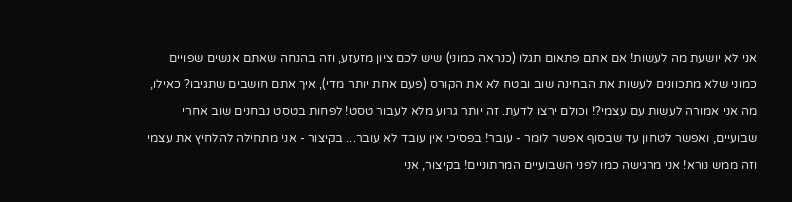אני לא יושעת מה לעשות! אם אתם פתאום תגלו (כנראה כמוני) שיש לכם ציון מזעזע, וזה בהנחה שאתם אנשים שפויים כמוני שלא מתכוונים לעשות את הבחינה שוב ובטח לא את הקורס (פעם אחת יותר מדי), איך אתם חושבים שתגיבו? כאילו, מה אני אמורה לעשות עם עצמי?! וכולם ירצו לדעת. זה יותר גרוע מלא לעבור טסט! לפחות בטסט נבחנים שוב אחרי שבועיים, ואפשר לטחון עד שבסוף אפשר לומר - עובר! בפסיכי אין עובד לא עובר... בקיצור - אני מתחילה להלחיץ את עצמי וזה ממש נורא! אני מרגישה כמו לפני השבועיים המרתוניים! בקיצור, אני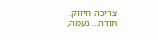צריכה חיזוק. תודה... נעמה,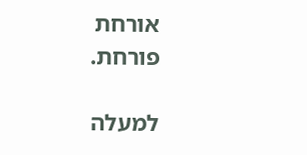אורחת פורחת.

למעלה